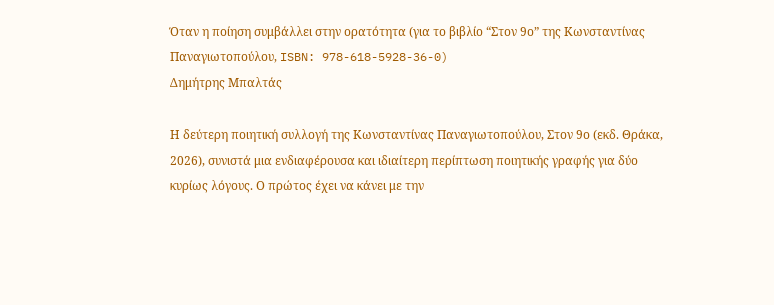Όταν η ποίηση συμβάλλει στην ορατότητα (για το βιβλίο “Στον 9ο” της Κωνσταντίνας Παναγιωτοπούλου, ISBN: 978-618-5928-36-0)
Δημήτρης Μπαλτάς

Η δεύτερη ποιητική συλλογή της Κωνσταντίνας Παναγιωτοπούλου, Στον 9ο (εκδ. Θράκα, 2026), συνιστά μια ενδιαφέρουσα και ιδιαίτερη περίπτωση ποιητικής γραφής για δύο κυρίως λόγους. Ο πρώτος έχει να κάνει με την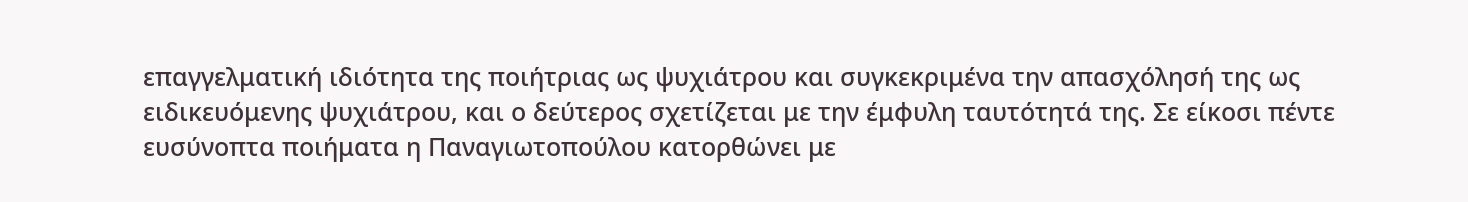επαγγελματική ιδιότητα της ποιήτριας ως ψυχιάτρου και συγκεκριμένα την απασχόλησή της ως ειδικευόμενης ψυχιάτρου, και ο δεύτερος σχετίζεται με την έμφυλη ταυτότητά της. Σε είκοσι πέντε ευσύνοπτα ποιήματα η Παναγιωτοπούλου κατορθώνει με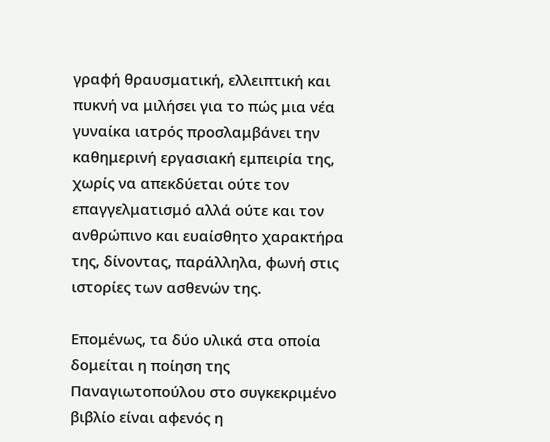γραφή θραυσματική, ελλειπτική και πυκνή να μιλήσει για το πώς μια νέα γυναίκα ιατρός προσλαμβάνει την καθημερινή εργασιακή εμπειρία της, χωρίς να απεκδύεται ούτε τον επαγγελματισμό αλλά ούτε και τον ανθρώπινο και ευαίσθητο χαρακτήρα της, δίνοντας, παράλληλα, φωνή στις ιστορίες των ασθενών της.

Επομένως, τα δύο υλικά στα οποία δομείται η ποίηση της Παναγιωτοπούλου στο συγκεκριμένο βιβλίο είναι αφενός η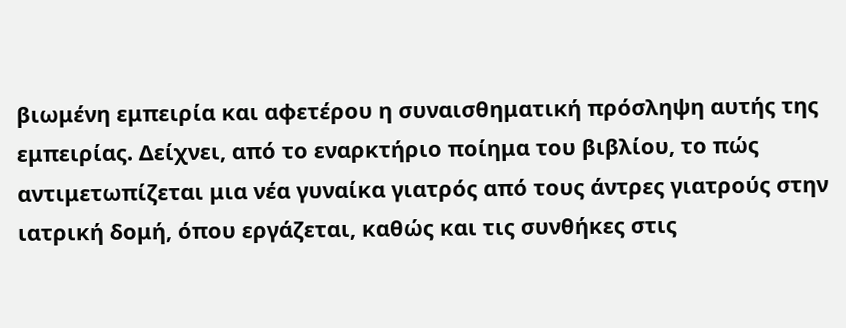βιωμένη εμπειρία και αφετέρου η συναισθηματική πρόσληψη αυτής της εμπειρίας. Δείχνει, από το εναρκτήριο ποίημα του βιβλίου, το πώς αντιμετωπίζεται μια νέα γυναίκα γιατρός από τους άντρες γιατρούς στην ιατρική δομή, όπου εργάζεται, καθώς και τις συνθήκες στις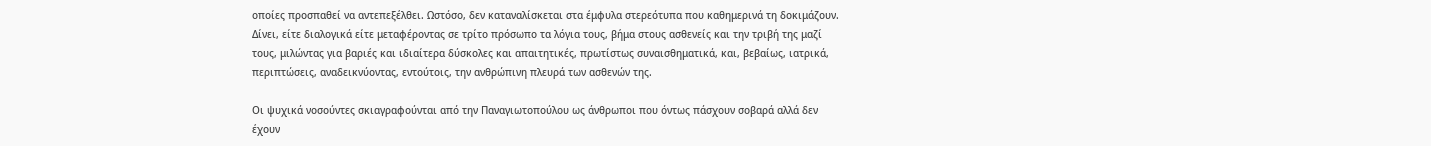οποίες προσπαθεί να αντεπεξέλθει. Ωστόσο, δεν καταναλίσκεται στα έμφυλα στερεότυπα που καθημερινά τη δοκιμάζουν. Δίνει, είτε διαλογικά είτε μεταφέροντας σε τρίτο πρόσωπο τα λόγια τους, βήμα στους ασθενείς και την τριβή της μαζί τους, μιλώντας για βαριές και ιδιαίτερα δύσκολες και απαιτητικές, πρωτίστως συναισθηματικά, και, βεβαίως, ιατρικά, περιπτώσεις, αναδεικνύοντας, εντούτοις, την ανθρώπινη πλευρά των ασθενών της.

Οι ψυχικά νοσούντες σκιαγραφούνται από την Παναγιωτοπούλου ως άνθρωποι που όντως πάσχουν σοβαρά αλλά δεν έχουν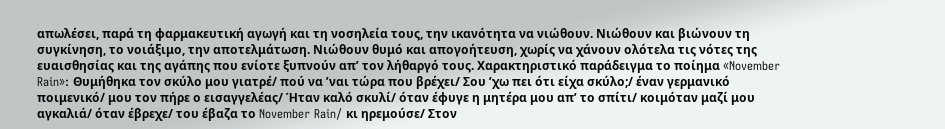απωλέσει, παρά τη φαρμακευτική αγωγή και τη νοσηλεία τους, την ικανότητα να νιώθουν. Νιώθουν και βιώνουν τη συγκίνηση, το νοιάξιμο, την αποτελμάτωση. Νιώθουν θυμό και απογοήτευση, χωρίς να χάνουν ολότελα τις νότες της ευαισθησίας και της αγάπης που ενίοτε ξυπνούν απ’ τον λήθαργό τους. Χαρακτηριστικό παράδειγμα το ποίημα «November Rain»: Θυμήθηκα τον σκύλο μου γιατρέ/ πού να ʼναι τώρα που βρέχει/ Σου ʼχω πει ότι είχα σκύλο;/ έναν γερμανικό ποιμενικό/ μου τον πήρε ο εισαγγελέας/ Ήταν καλό σκυλί/ όταν έφυγε η μητέρα μου απ’ το σπίτι/ κοιμόταν μαζί μου αγκαλιά/ όταν έβρεχε/ του έβαζα το November Rain/ κι ηρεμούσε/ Στον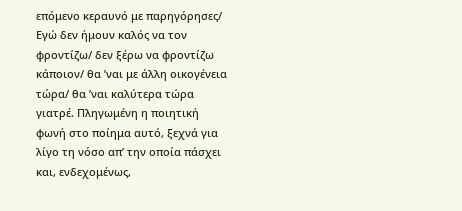επόμενο κεραυνό με παρηγόρησες/ Εγώ δεν ήμουν καλός να τον φροντίζω/ δεν ξέρω να φροντίζω κάποιον/ θα ʼναι με άλλη οικογένεια τώρα/ θα ʼναι καλύτερα τώρα γιατρέ. Πληγωμένη η ποιητική φωνή στο ποίημα αυτό, ξεχνά για λίγο τη νόσο απ’ την οποία πάσχει και, ενδεχομένως,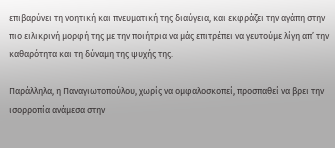επιβαρύνει τη νοητική και πνευματική της διαύγεια, και εκφράζει την αγάπη στην πιο ειλικρινή μορφή της με την ποιήτρια να μάς επιτρέπει να γευτούμε λίγη απ’ την καθαρότητα και τη δύναμη της ψυχής της.

Παράλληλα, η Παναγιωτοπούλου, χωρίς να ομφαλοσκοπεί, προσπαθεί να βρει την ισορροπία ανάμεσα στην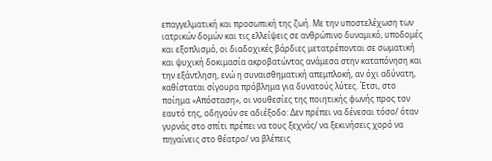επαγγελματική και προσωπική της ζωή. Με την υποστελέχωση των ιατρικών δομών και τις ελλείψεις σε ανθρώπινο δυναμικό, υποδομές και εξοπλισμό, οι διαδοχικές βάρδιες μετατρέπονται σε σωματική και ψυχική δοκιμασία ακροβατώντας ανάμεσα στην καταπόνηση και την εξάντληση, ενώ η συναισθηματική απεμπλοκή, αν όχι αδύνατη, καθίσταται σίγουρα πρόβλημα για δυνατούς λύτες. Έτσι, στο ποίημα «Απόσταση», οι νουθεσίες της ποιητικής φωνής προς τον εαυτό της, οδηγούν σε αδιέξοδο: Δεν πρέπει να δένεσαι τόσο/ όταν γυρνάς στο σπίτι πρέπει να τους ξεχνάς/ να ξεκινήσεις χορό να πηγαίνεις στο θέατρο/ να βλέπεις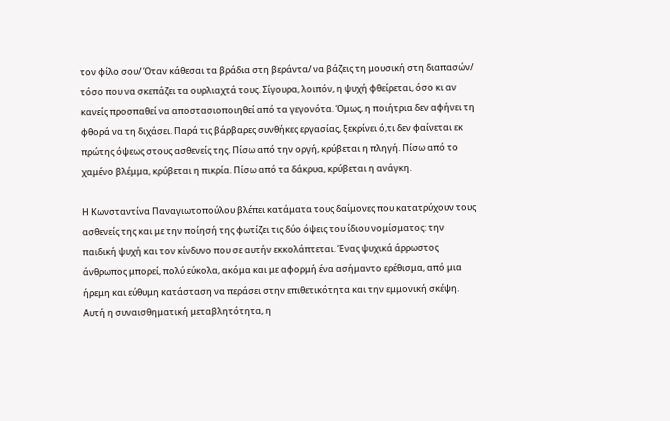τον φίλο σου/ Όταν κάθεσαι τα βράδια στη βεράντα/ να βάζεις τη μουσική στη διαπασών/ τόσο που να σκεπάζει τα ουρλιαχτά τους. Σίγουρα, λοιπόν, η ψυχή φθείρεται, όσο κι αν κανείς προσπαθεί να αποστασιοποιηθεί από τα γεγονότα. Όμως, η ποιήτρια δεν αφήνει τη φθορά να τη διχάσει. Παρά τις βάρβαρες συνθήκες εργασίας, ξεκρίνει ό,τι δεν φαίνεται εκ πρώτης όψεως στους ασθενείς της. Πίσω από την οργή, κρύβεται η πληγή. Πίσω από το χαμένο βλέμμα, κρύβεται η πικρία. Πίσω από τα δάκρυα, κρύβεται η ανάγκη.

Η Κωνσταντίνα Παναγιωτοπούλου βλέπει κατάματα τους δαίμονες που κατατρύχουν τους ασθενείς της και με την ποίησή της φωτίζει τις δύο όψεις του ίδιου νομίσματος: την παιδική ψυχή και τον κίνδυνο που σε αυτήν εκκολάπτεται. Ένας ψυχικά άρρωστος άνθρωπος μπορεί, πολύ εύκολα, ακόμα και με αφορμή ένα ασήμαντο ερέθισμα, από μια ήρεμη και εύθυμη κατάσταση να περάσει στην επιθετικότητα και την εμμονική σκέψη. Αυτή η συναισθηματική μεταβλητότητα, η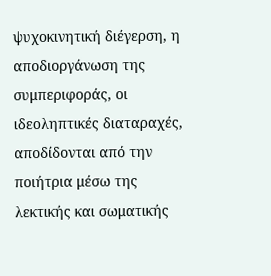ψυχοκινητική διέγερση, η αποδιοργάνωση της συμπεριφοράς, οι ιδεοληπτικές διαταραχές, αποδίδονται από την ποιήτρια μέσω της λεκτικής και σωματικής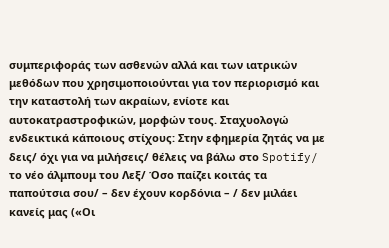συμπεριφοράς των ασθενών αλλά και των ιατρικών μεθόδων που χρησιμοποιούνται για τον περιορισμό και την καταστολή των ακραίων, ενίοτε και αυτοκατραστροφικών, μορφών τους. Σταχυολογώ ενδεικτικά κάποιους στίχους: Στην εφημερία ζητάς να με δεις/ όχι για να μιλήσεις/ θέλεις να βάλω στο Spotify/ το νέο άλμπουμ του Λεξ/ Όσο παίζει κοιτάς τα παπούτσια σου/ – δεν έχουν κορδόνια – / δεν μιλάει κανείς μας («Οι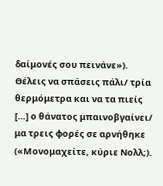δαίμονές σου πεινάνε»). Θέλεις να σπάσεις πάλι/ τρία θερμόμετρα και να τα πιείς […] ο θάνατος μπαινοβγαίνει/ μα τρεις φορές σε αρνήθηκε («Μονομαχείτε, κύριε Νολλ;).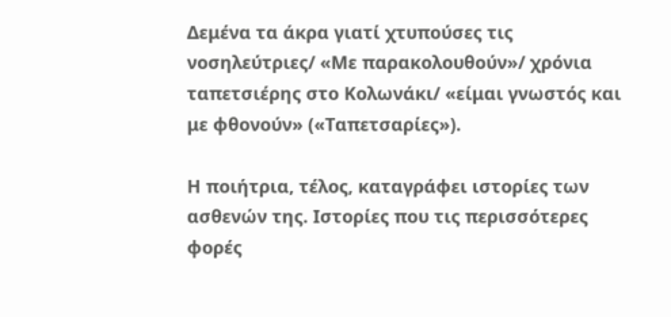Δεμένα τα άκρα γιατί χτυπούσες τις νοσηλεύτριες/ «Με παρακολουθούν»/ χρόνια ταπετσιέρης στο Κολωνάκι/ «είμαι γνωστός και με φθονούν» («Ταπετσαρίες»).

Η ποιήτρια, τέλος, καταγράφει ιστορίες των ασθενών της. Ιστορίες που τις περισσότερες φορές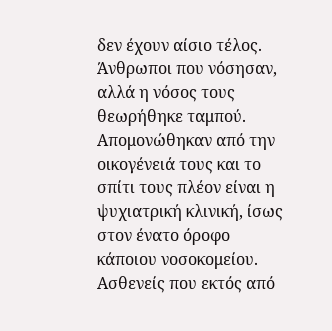δεν έχουν αίσιο τέλος. Άνθρωποι που νόσησαν, αλλά η νόσος τους θεωρήθηκε ταμπού. Απομονώθηκαν από την οικογένειά τους και το σπίτι τους πλέον είναι η ψυχιατρική κλινική, ίσως στον ένατο όροφο κάποιου νοσοκομείου. Ασθενείς που εκτός από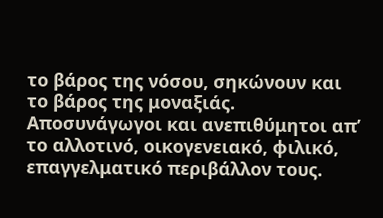το βάρος της νόσου, σηκώνουν και το βάρος της μοναξιάς. Αποσυνάγωγοι και ανεπιθύμητοι απ’ το αλλοτινό, οικογενειακό, φιλικό, επαγγελματικό περιβάλλον τους.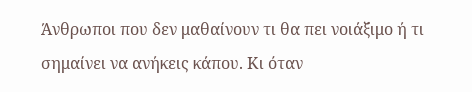Άνθρωποι που δεν μαθαίνουν τι θα πει νοιάξιμο ή τι σημαίνει να ανήκεις κάπου. Κι όταν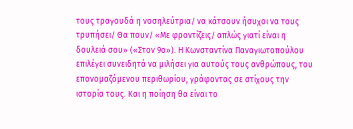τους τραγουδά η νοσηλεύτρια/ να κάτσουν ήσυχοι να τους τρυπήσει/ Θα πουν/ «Με φροντίζεις/ απλώς γιατί είναι η δουλειά σου» («Στον 9ο»). Η Κωνσταντίνα Παναγιωτοπούλου επιλέγει συνειδητά να μιλήσει για αυτούς τους ανθρώπους, του επονομαζόμενου περιθωρίου, γράφοντας σε στίχους την ιστορία τους. Και η ποίηση θα είναι το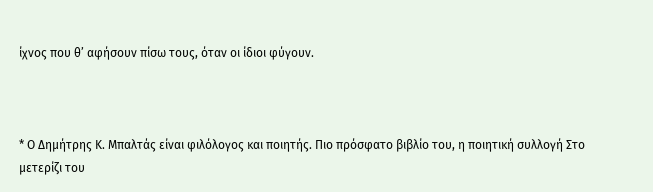ίχνος που θ’ αφήσουν πίσω τους, όταν οι ίδιοι φύγουν.



* Ο Δημήτρης Κ. Μπαλτάς είναι φιλόλογος και ποιητής. Πιο πρόσφατο βιβλίο του, η ποιητική συλλογή Στο μετερίζι του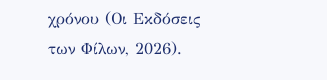χρόνου (Οι Εκδόσεις των Φίλων, 2026).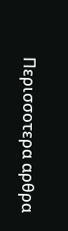Περισσοτερα αρθρα